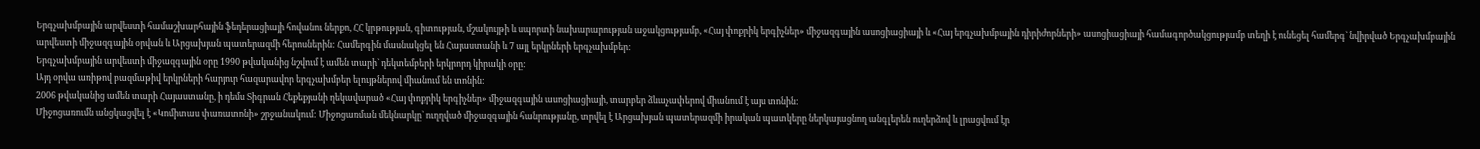Երգչախմբային արվեստի համաշխարհային ֆեդերացիայի հովանու ներքո, ՀՀ կրթության, գիտության, մշակույթի և սպորտի նախարարության աջակցությամբ, «Հայ փոքրիկ երգիչներ» միջազգային ասոցիացիայի և «Հայ երգչախմբային դիրիժորների» ասոցիացիայի համագործակցությամբ տեղի է ունեցել համերգ` նվիրված Երգչախմբային արվեստի միջազգային օրվան և Արցախյան պատերազմի հերոսներին: Համերգին մասնակցել են Հայաստանի և 7 այլ երկրների երգչախմբեր:
Երգչախմբային արվեստի միջազգային օրը 1990 թվականից նշվում է ամեն տարի` դեկտեմբերի երկրորդ կիրակի օրը:
Այդ օրվա առիթով բազմաթիվ երկրների հարյուր հազարավոր երգչախմբեր ելույթներով միանում են տոնին:
2006 թվականից ամեն տարի Հայաստանը, ի դեմս Տիգրան Հեքեքյանի ղեկավարած «Հայ փոքրիկ երգիչներ» միջազգային ասոցիացիայի, տարբեր ձևաչափերով միանում է այս տոնին:
Միջոցառումն անցկացվել է «Կոմիտաս փառատոնի» շրջանակում: Միջոցառման մեկնարկը` ուղղված միջազգային հանրությանը, տրվել է Արցախյան պատերազմի իրական պատկերը ներկայացնող անգլերեն ուղերձով և լրացվում էր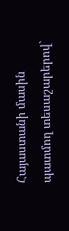Հայաստանի մասին պատմող տեսաշարերով`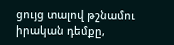ցույց տալով թշնամու իրական դեմքը,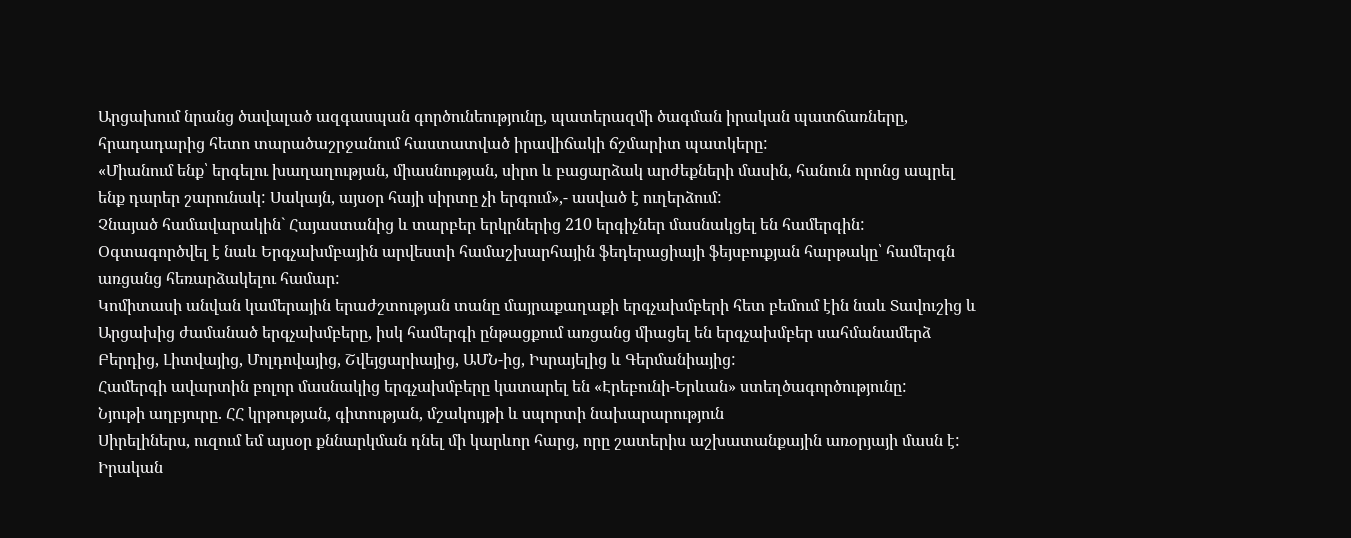Արցախում նրանց ծավալած ազգասպան գործունեությունը, պատերազմի ծագման իրական պատճառները, հրադադարից հետո տարածաշրջանում հաստատված իրավիճակի ճշմարիտ պատկերը:
«Միանում ենք՝ երգելու խաղաղության, միասնության, սիրո և բացարձակ արժեքների մասին, հանուն որոնց ապրել ենք դարեր շարունակ: Սակայն, այսօր հայի սիրտը չի երգում»,- ասված է ուղերձում:
Չնայած համավարակին` Հայաստանից և տարբեր երկրներից 210 երգիչներ մասնակցել են համերգին:
Օգտագործվել է նաև Երգչախմբային արվեստի համաշխարհային ֆեդերացիայի ֆեյսբուքյան հարթակը՝ համերգն առցանց հեռարձակելու համար:
Կոմիտասի անվան կամերային երաժշտության տանը մայրաքաղաքի երգչախմբերի հետ բեմում էին նաև Տավուշից և Արցախից ժամանած երգչախմբերը, իսկ համերգի ընթացքում առցանց միացել են երգչախմբեր սահմանամերձ Բերդից, Լիտվայից, Մոլդովայից, Շվեյցարիայից, ԱՄՆ-ից, Իսրայելից և Գերմանիայից:
Համերգի ավարտին բոլոր մասնակից երգչախմբերը կատարել են «Էրեբունի-Երևան» ստեղծագործությունը:
Նյութի աղբյուրը. ՀՀ կրթության, գիտության, մշակույթի և սպորտի նախարարություն
Սիրելիներս, ուզում եմ այսօր քննարկման դնել մի կարևոր հարց, որը շատերիս աշխատանքային առօրյայի մասն է: Իրական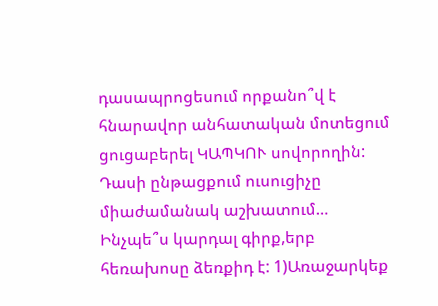դասապրոցեսում որքանո՞վ է հնարավոր անհատական մոտեցում ցուցաբերել ԿԱՊԿՈՒ սովորողին: Դասի ընթացքում ուսուցիչը միաժամանակ աշխատում…
Ինչպե՞ս կարդալ գիրք,երբ հեռախոսը ձեռքիդ է: 1)Առաջարկեք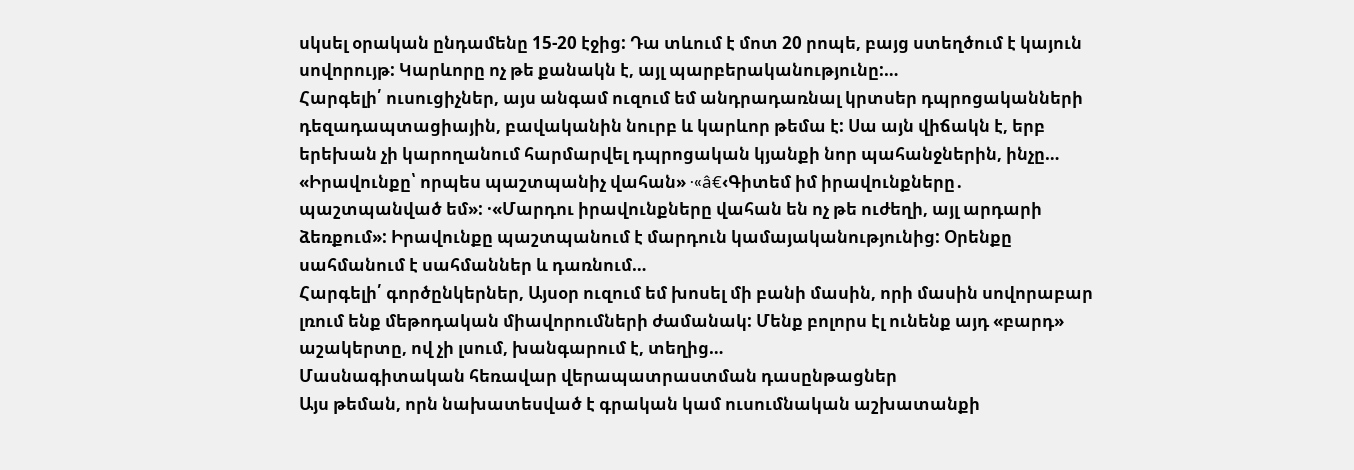սկսել օրական ընդամենը 15-20 էջից: Դա տևում է մոտ 20 րոպե, բայց ստեղծում է կայուն սովորույթ: Կարևորը ոչ թե քանակն է, այլ պարբերականությունը:…
Հարգելի՛ ուսուցիչներ, այս անգամ ուզում եմ անդրադառնալ կրտսեր դպրոցականների դեզադապտացիային, բավականին նուրբ և կարևոր թեմա է: Սա այն վիճակն է, երբ երեխան չի կարողանում հարմարվել դպրոցական կյանքի նոր պահանջներին, ինչը…
«Իրավունքը՝ որպես պաշտպանիչ վահան» ·«â€‹Գիտեմ իմ իրավունքները․ պաշտպանված եմ»: ·«Մարդու իրավունքները վահան են ոչ թե ուժեղի, այլ արդարի ձեռքում»: Իրավունքը պաշտպանում է մարդուն կամայականությունից: Օրենքը սահմանում է սահմաններ և դառնում…
Հարգելի՛ գործընկերներ, Այսօր ուզում եմ խոսել մի բանի մասին, որի մասին սովորաբար լռում ենք մեթոդական միավորումների ժամանակ: Մենք բոլորս էլ ունենք այդ «բարդ» աշակերտը, ով չի լսում, խանգարում է, տեղից…
Մասնագիտական հեռավար վերապատրաստման դասընթացներ
Այս թեման, որն նախատեսված է գրական կամ ուսումնական աշխատանքի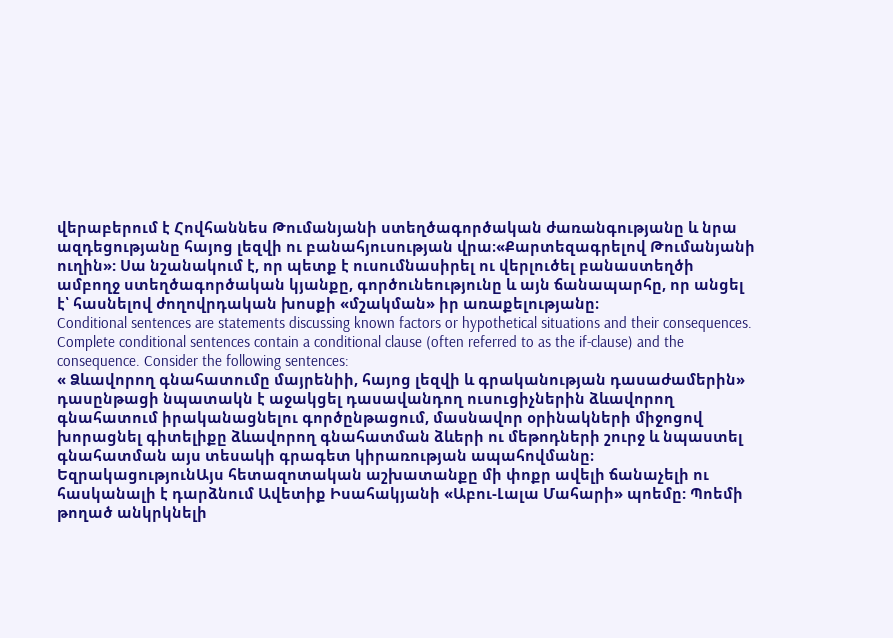վերաբերում է Հովհաննես Թումանյանի ստեղծագործական ժառանգությանը և նրա ազդեցությանը հայոց լեզվի ու բանահյուսության վրա։«Քարտեզագրելով Թումանյանի ուղին»: Սա նշանակում է, որ պետք է ուսումնասիրել ու վերլուծել բանաստեղծի ամբողջ ստեղծագործական կյանքը, գործունեությունը և այն ճանապարհը, որ անցել է՝ հասնելով ժողովրդական խոսքի «մշակման» իր առաքելությանը։
Conditional sentences are statements discussing known factors or hypothetical situations and their consequences. Complete conditional sentences contain a conditional clause (often referred to as the if-clause) and the consequence. Consider the following sentences:
« Ձևավորող գնահատումը մայրենիի, հայոց լեզվի և գրականության դասաժամերին» դասընթացի նպատակն է աջակցել դասավանդող ուսուցիչներին ձևավորող գնահատում իրականացնելու գործընթացում, մասնավոր օրինակների միջոցով խորացնել գիտելիքը ձևավորող գնահատման ձևերի ու մեթոդների շուրջ և նպաստել գնահատման այս տեսակի գրագետ կիրառության ապահովմանը։
ԵզրակացությունԱյս հետազոտական աշխատանքը մի փոքր ավելի ճանաչելի ու հասկանալի է դարձնում Ավետիք Իսահակյանի «Աբու-Լալա Մահարի» պոեմը: Պոեմի թողած անկրկնելի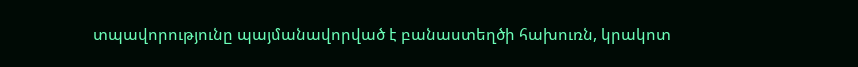տպավորությունը պայմանավորված է բանաստեղծի հախուռն, կրակոտ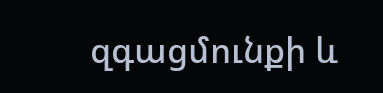զգացմունքի և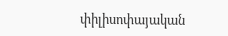փիլիսոփայական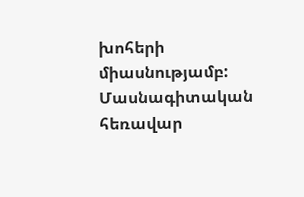խոհերի միասնությամբ:
Մասնագիտական հեռավար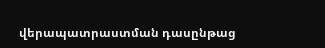վերապատրաստման դասընթաց